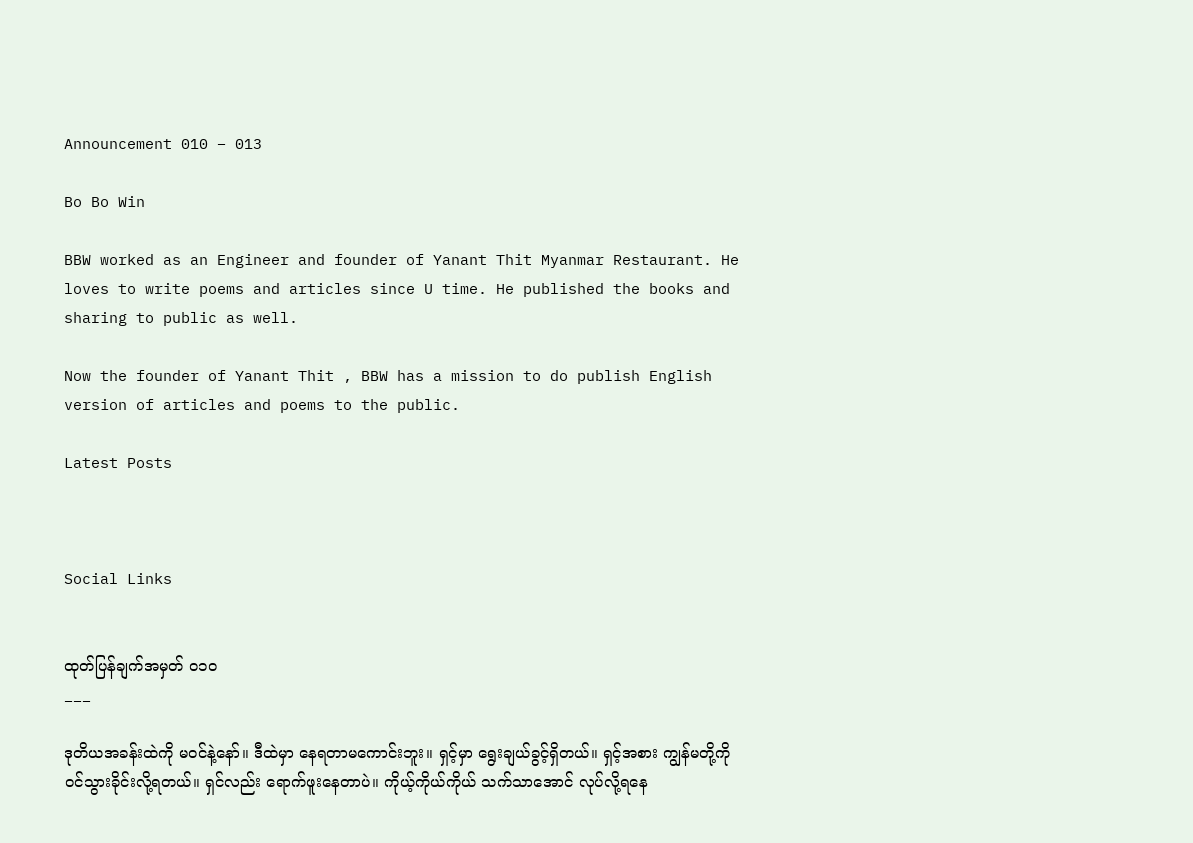Announcement 010 – 013

Bo Bo Win

BBW worked as an Engineer and founder of Yanant Thit Myanmar Restaurant. He loves to write poems and articles since U time. He published the books and sharing to public as well.

Now the founder of Yanant Thit , BBW has a mission to do publish English version of articles and poems to the public.

Latest Posts



Social Links


ထုတ်ပြန်ချက်အမှတ် ၀၁၀
___

ဒုတိယအခန်းထဲကို မဝင်နဲ့နော်။ ဒီထဲမှာ နေရတာမကောင်းဘူး။ ရှင့်မှာ ရွေးချယ်ခွင့်ရှိတယ်။ ရှင့်အစား ကျွန်မတို့ကို ဝင်သွားခိုင်းလို့ရတယ်။ ရှင်လည်း ရောက်ဖူးနေတာပဲ။ ကိုယ့်ကိုယ်ကိုယ် သက်သာအောင် လုပ်လို့ရနေ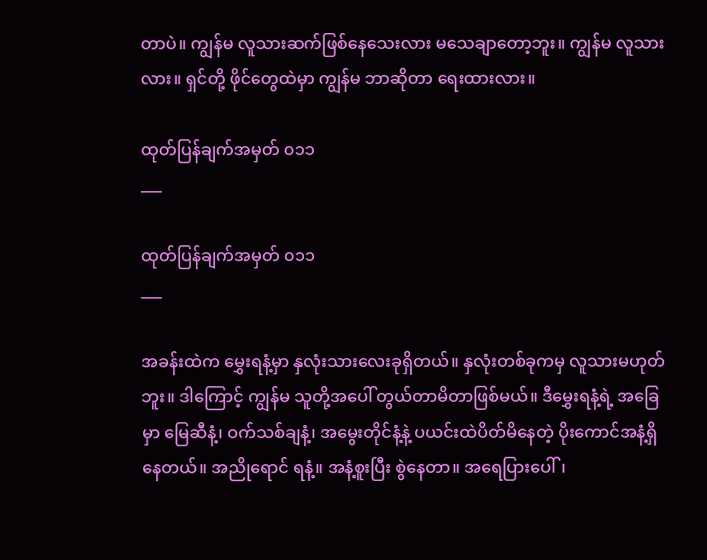တာပဲ။ ကျွန်မ လူသားဆက်ဖြစ်နေသေးလား မသေချာတော့ဘူး။ ကျွန်မ လူသားလား။ ရှင်တို့ ဖိုင်တွေထဲမှာ ကျွန်မ ဘာဆိုတာ ရေးထားလား။

ထုတ်ပြန်ချက်အမှတ် ၀၁၁
___

ထုတ်ပြန်ချက်အမှတ် ၀၁၁
___

အခန်းထဲက မွှေးရနံ့မှာ နှလုံးသားလေးခုရှိတယ်။ နှလုံးတစ်ခုကမှ လူသားမဟုတ်ဘူး။ ဒါကြောင့် ကျွန်မ သူတို့အပေါ် တွယ်တာမိတာဖြစ်မယ်။ ဒီမွှေးရနံ့ရဲ့ အခြေမှာ မြေဆီနံ့၊ ဝက်သစ်ချနံ့၊ အမွေးတိုင်နံ့နဲ့ ပယင်းထဲပိတ်မိနေတဲ့ ပိုးကောင်အနံ့ရှိနေတယ်။ အညိုရောင် ရနံ့။ အနံ့စူးပြီး စွဲနေတာ။ အရေပြားပေါ်၊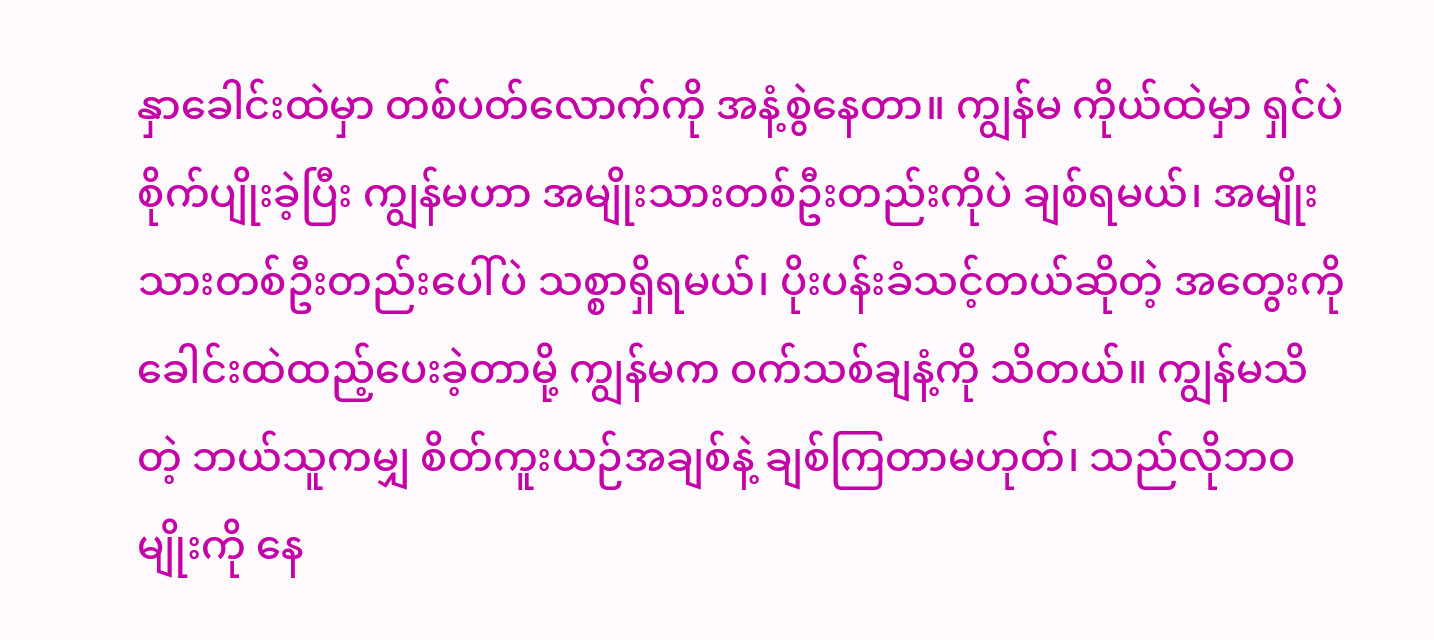နှာခေါင်းထဲမှာ တစ်ပတ်လောက်ကို အနံ့စွဲနေတာ။ ကျွန်မ ကိုယ်ထဲမှာ ရှင်ပဲစိုက်ပျိုးခဲ့ပြီး ကျွန်မဟာ အမျိုးသားတစ်ဦးတည်းကိုပဲ ချစ်ရမယ်၊ အမျိုးသားတစ်ဦးတည်းပေါ်ပဲ သစ္စာရှိရမယ်၊ ပိုးပန်းခံသင့်တယ်ဆိုတဲ့ အတွေးကို ခေါင်းထဲထည့်ပေးခဲ့တာမို့ ကျွန်မက ဝက်သစ်ချနံ့ကို သိတယ်။ ကျွန်မသိတဲ့ ဘယ်သူကမျှ စိတ်ကူးယဉ်အချစ်နဲ့ ချစ်ကြတာမဟုတ်၊ သည်လိုဘဝမျိုးကို နေ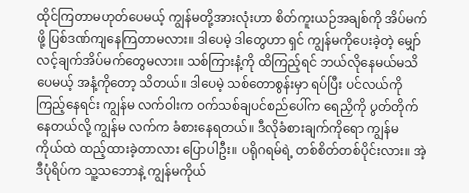ထိုင်ကြတာမဟုတ်ပေမယ့် ကျွန်မတို့အားလုံးဟာ စိတ်ကူးယဉ်အချစ်ကို အိပ်မက်ဖို့ ပြစ်ဒဏ်ကျနေကြတာမလား။ ဒါပေမဲ့ ဒါတွေဟာ ရှင် ကျွန်မကိုပေးခဲ့တဲ့ မျှော်လင့်ချက်အိပ်မက်တွေမလား။ သစ်ကြားနံ့ကို ထိကြည့်ရင် ဘယ်လိုနေမယ်မသိပေမယ့် အနံ့ကိုတော့ သိတယ်။ ဒါပေမဲ့ သစ်တောစွန်းမှာ ရပ်ပြီး ပင်လယ်ကို ကြည့်နေရင်း ကျွန်မ လက်ဝါးက ဝက်သစ်ချပင်စည်ပေါ်က ရေညှိကို ပွတ်တိုက်နေတယ်လို့ ကျွန်မ လက်က ခံစားနေရတယ်။ ဒီလိုခံစားချက်ကိုရော ကျွန်မ ကိုယ်ထဲ ထည့်ထားခဲ့တာလား ပြောပါဦး။ ပရိုဂရမ်ရဲ့ တစ်စိတ်တစ်ပိုင်းလား။ အဲ့ဒီပုံရိပ်က သူ့သဘောနဲ့ ကျွန်မကိုယ်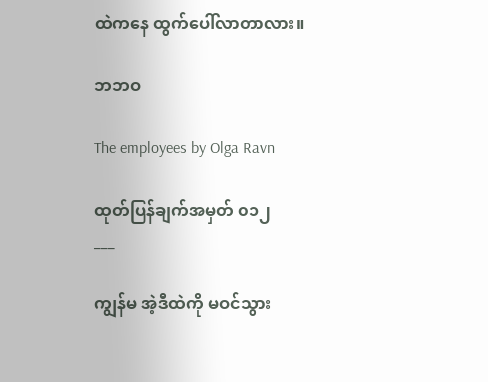ထဲကနေ ထွက်ပေါ်လာတာလား။

ဘဘဝ

The employees by Olga Ravn

ထုတ်ပြန်ချက်အမှတ် ၀၁၂
___

ကျွန်မ အဲ့ဒီထဲကို မဝင်သွား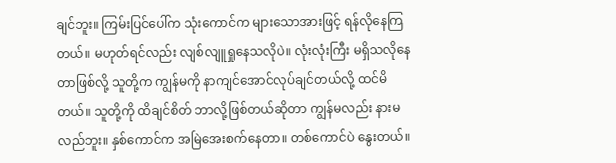ချင်ဘူး။ ကြမ်းပြင်ပေါ်က သုံးကောင်က များသောအားဖြင့် ရန်လိုနေကြတယ်။ မဟုတ်ရင်လည်း လျစ်လျူရှုနေသလိုပဲ။ လုံးလုံးကြီး မရှိသလိုနေတာဖြစ်လို့ သူတို့က ကျွန်မကို နာကျင်အောင်လုပ်ချင်တယ်လို့ ထင်မိတယ်။ သူတို့ကို ထိချင်စိတ် ဘာလို့ဖြစ်တယ်ဆိုတာ ကျွန်မလည်း နားမလည်ဘူး။ နှစ်ကောင်က အမြဲအေးစက်နေတာ။ တစ်ကောင်ပဲ နွေးတယ်။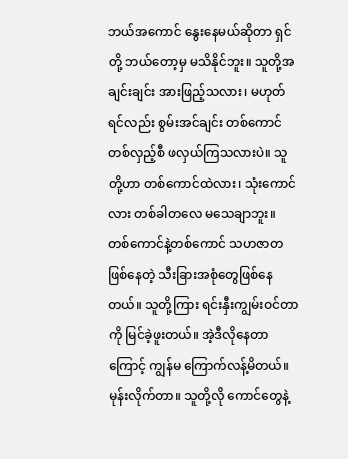ဘယ်အကောင် နွေးနေမယ်ဆိုတာ ရှင်တို့ ဘယ်တော့မှ မသိနိုင်ဘူး။ သူတို့အချင်းချင်း အားဖြည့်သလား၊ မဟုတ်ရင်လည်း စွမ်းအင်ချင်း တစ်ကောင်တစ်လှည့်စီ ဖလှယ်ကြသလားပဲ။ သူတို့ဟာ တစ်ကောင်ထဲလား၊ သုံးကောင်လား တစ်ခါတလေ မသေချာဘူး။ တစ်ကောင်နဲ့တစ်ကောင် သဟဇာတဖြစ်နေတဲ့ သီးခြားအစုံတွေဖြစ်နေတယ်။ သူတို့ကြား ရင်းနှီးကျွမ်းဝင်တာကို မြင်ခဲ့ဖူးတယ်။ အဲ့ဒီလိုနေတာကြောင့် ကျွန်မ ကြောက်လန့်မိတယ်။မုန်းလိုက်တာ။ သူတို့လို ကောင်တွေနဲ့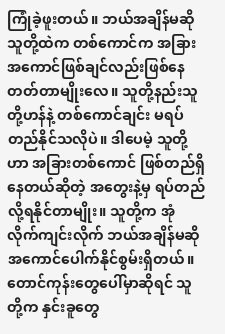ကြုံခဲ့ဖူးတယ်။ ဘယ်အချိန်မဆို သူတို့ထဲက တစ်ကောင်က အခြားအကောင်ဖြစ်ချင်လည်းဖြစ်နေတတ်တာမျိုးလေ။ သူတို့နည်းသူတို့ဟန်နဲ့ တစ်ကောင်ချင်း မရပ်တည်နိုင်သလိုပဲ။ ဒါပေမဲ့ သူတို့ဟာ အခြားတစ်ကောင် ဖြစ်တည်ရှိနေတယ်ဆိုတဲ့ အတွေးနဲ့မှ ရပ်တည်လို့ရနိုင်တာမျိုး။ သူတို့က အုံလိုက်ကျင်းလိုက် ဘယ်အချိန်မဆို အကောင်ပေါက်နိုင်စွမ်းရှိတယ်။ တောင်ကုန်းတွေပေါ်မှာဆိုရင် သူတို့က နှင်းခူတွေ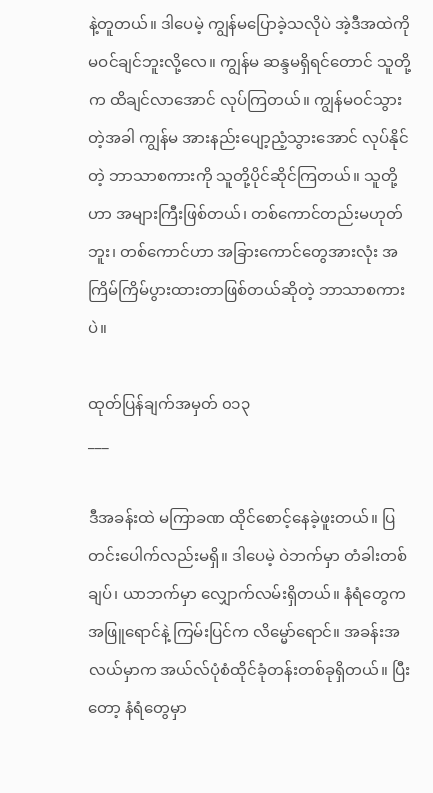နဲ့တူတယ်။ ဒါပေမဲ့ ကျွန်မပြောခဲ့သလိုပဲ အဲ့ဒီအထဲကို မဝင်ချင်ဘူးလို့လေ။ ကျွန်မ ဆန္ဒမရှိရင်တောင် သူတို့က ထိချင်လာအောင် လုပ်ကြတယ်။ ကျွန်မဝင်သွားတဲ့အခါ ကျွန်မ အားနည်းပျော့ညံ့သွားအောင် လုပ်နိုင်တဲ့ ဘာသာစကားကို သူတို့ပိုင်ဆိုင်ကြတယ်။ သူတို့ဟာ အများကြီးဖြစ်တယ်၊ တစ်ကောင်တည်းမဟုတ်ဘူး၊ တစ်ကောင်ဟာ အခြားကောင်တွေအားလုံး အကြိမ်ကြိမ်ပွားထားတာဖြစ်တယ်ဆိုတဲ့ ဘာသာစကားပဲ။

ထုတ်ပြန်ချက်အမှတ် ၀၁၃
___

ဒီအခန်းထဲ မကြာခဏ ထိုင်စောင့်နေခဲ့ဖူးတယ်။ ပြတင်းပေါက်လည်းမရှိ။ ဒါပေမဲ့ ဝဲဘက်မှာ တံခါးတစ်ချပ်၊ ယာဘက်မှာ လျှောက်လမ်းရှိတယ်။ နံရံတွေက အဖြူရောင်နဲ့ ကြမ်းပြင်က လိမ္မော်ရောင်။ အခန်းအလယ်မှာက အယ်လ်ပုံစံထိုင်ခုံတန်းတစ်ခုရှိတယ်။ ပြီးတော့ နံရံတွေမှာ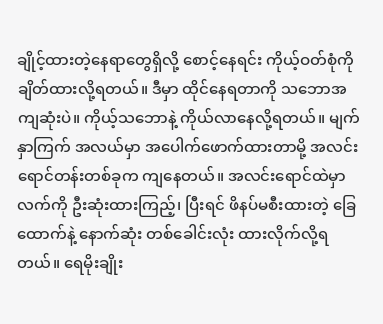ချိုင့်ထားတဲ့နေရာတွေရှိလို့ စောင့်နေရင်း ကိုယ့်ဝတ်စုံကို ချိတ်ထားလို့ရတယ်။ ဒီမှာ ထိုင်နေရတာကို သဘောအကျဆုံးပဲ။ ကိုယ့်သဘောနဲ့ ကိုယ်လာနေလို့ရတယ်။ မျက်နှာကြက် အလယ်မှာ အပေါက်ဖောက်ထားတာမို့ အလင်းရောင်တန်းတစ်ခုက ကျနေတယ်။ အလင်းရောင်ထဲမှာ လက်ကို ဦးဆုံးထားကြည့်၊ ပြီးရင် ဖိနပ်မစီးထားတဲ့ ခြေထောက်နဲ့ နောက်ဆုံး တစ်ခေါင်းလုံး ထားလိုက်လို့ရတယ်။ ရေမိုးချိုး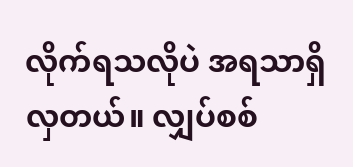လိုက်ရသလိုပဲ အရသာရှိလှတယ်။ လျှပ်စစ်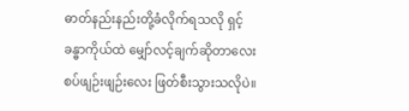ဓာတ်နည်းနည်းတို့ခံလိုက်ရသလို ရှင့်ခန္ဓာကိုယ်ထဲ မျှော်လင့်ချက်ဆိုတာလေး စပ်ဖျဉ်းဖျဉ်းလေး ဖြတ်စီးသွားသလိုပဲ။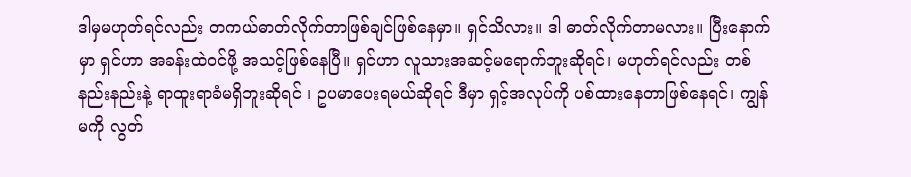ဒါမှမဟုတ်ရင်လည်း တကယ်ဓာတ်လိုက်တာဖြစ်ချင်ဖြစ်နေမှာ။ ရှင်သိလား။ ဒါ ဓာတ်လိုက်တာမလား။ ပြီးနောက်မှာ ရှင်ဟာ အခန်းထဲဝင်ဖို့ အသင့်ဖြစ်နေပြီ။ ရှင်ဟာ လူသားအဆင့်မရောက်ဘူးဆိုရင်၊ မဟုတ်ရင်လည်း တစ်နည်းနည်းနဲ့ ရာထူးရာခံမရှိဘူးဆိုရင် ၊ ဥပမာပေးရမယ်ဆိုရင် ဒီမှာ ရှင့်အလုပ်ကို ပစ်ထားနေတာဖြစ်နေရင်၊ ကျွန်မကို လွတ်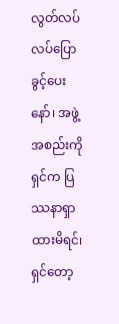လွတ်လပ်လပ်ပြောခွင့်ပေးနော်၊ အဖွဲ့အစည်းကို ရှင်က ပြဿနာရှာထားမိရင်၊ ရှင်တော့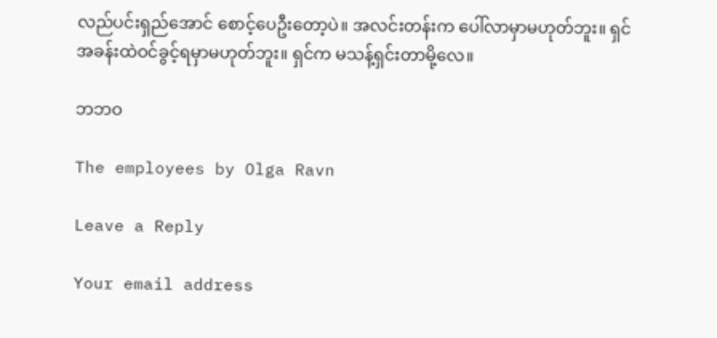လည်ပင်းရှည်အောင် စောင့်ပေဦးတော့ပဲ။ အလင်းတန်းက ပေါ်လာမှာမဟုတ်ဘူး။ ရှင် အခန်းထဲဝင်ခွင့်ရမှာမဟုတ်ဘူး။ ရှင်က မသန့်ရှင်းတာမို့လေ။

ဘဘဝ

The employees by Olga Ravn

Leave a Reply

Your email address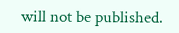will not be published.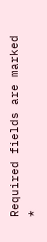Required fields are marked *